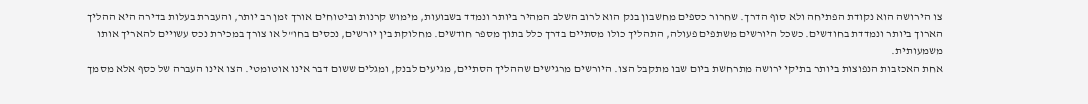צו הירושה הוא נקודת הפתיחה ולא סוף הדרך. שחרור כספים מחשבון בנק הוא לרוב השלב המהיר ביותר ונמדד בשבועות, מימוש קרנות וביטוחים אורך זמן רב יותר, והעברת בעלות בדירה היא ההליך הארוך ביותר ונמדדת בחודשים. כשכל היורשים משתפים פעולה, התהליך כולו מסתיים בדרך כלל בתוך מספר חודשים. מחלוקת בין יורשים, נכסים בחו"ל או צורך במכירת נכס עשויים להאריך אותו משמעותית.
אחת האכזבות הנפוצות ביותר בתיקי ירושה מתרחשת ביום שבו מתקבל הצו. היורשים מרגישים שההליך הסתיים, מגיעים לבנק, ומגלים ששום דבר אינו אוטומטי. הצו אינו העברה של כסף אלא מסמך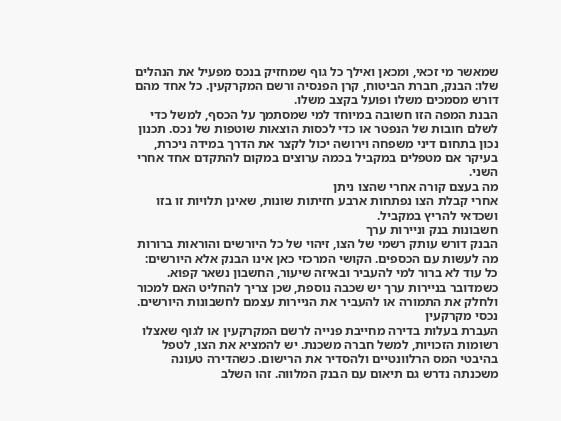שמאשר מי זכאי, ומכאן ואילך כל גוף שמחזיק בנכס מפעיל את הנהלים שלו: הבנק, חברת הביטוח, קרן הפנסיה ורשם המקרקעין. כל אחד מהם דורש מסמכים משלו ופועל בקצב משלו.
הבנת המפה הזו חשובה במיוחד למי שמסתמך על הכסף, למשל כדי לשלם חובות של הנפטר או כדי לכסות הוצאות שוטפות של נכס. תכנון נכון בתחום דיני משפחה וירושה יכול לקצר את הדרך במידה ניכרת, בעיקר אם מטפלים במקביל בכמה ערוצים במקום להתקדם אחד אחרי השני.
מה בעצם קורה אחרי שהצו ניתן
אחרי קבלת הצו נפתחות ארבע חזיתות שונות, שאינן תלויות זו בזו ושכדאי להריץ במקביל.
חשבונות בנק וניירות ערך
הבנק דורש עותק רשמי של הצו, זיהוי של כל היורשים והוראות ברורות מה לעשות עם הכספים. הקושי המרכזי כאן אינו הבנק אלא היורשים: כל עוד לא ברור למי להעביר ובאיזה שיעור, החשבון נשאר קפוא. כשמדובר בניירות ערך יש שכבה נוספת, שכן צריך להחליט האם למכור ולחלק את התמורה או להעביר את הניירות עצמם לחשבונות היורשים.
נכסי מקרקעין
העברת בעלות בדירה מחייבת פנייה לרשם המקרקעין או לגוף שאצלו רשומות הזכויות, למשל חברה משכנת. יש להמציא את הצו, לטפל בהיבטי המס הרלוונטיים ולהסדיר את הרישום. כשהדירה טעונה משכנתה נדרש גם תיאום עם הבנק המלווה. זהו השלב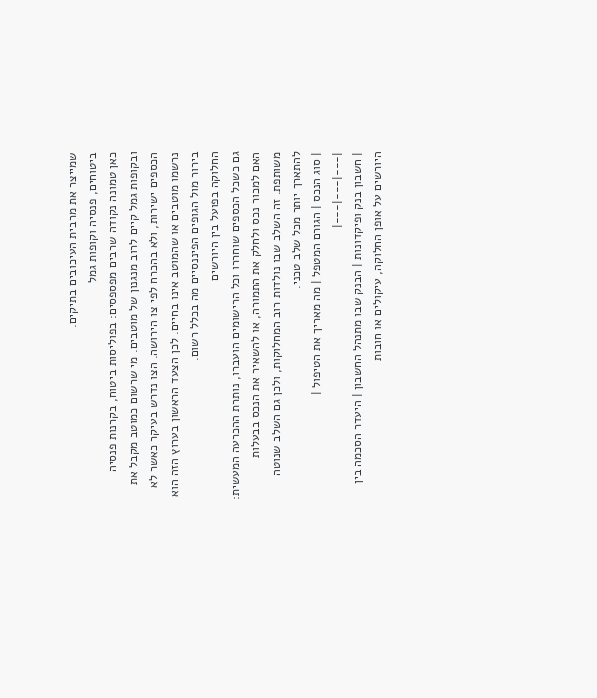שמייצר את מרבית העיכובים בתיקים.
ביטוחים, פנסיה וקופות גמל
כאן טמונה נקודה שרבים מפספסים: בפוליסות ביטוח, בקרנות פנסיה ובקופות גמל קיים לרוב מנגנון של מוטבים. מי שרשום כמוטב מקבל את הכספים ישירות, ולא בהכרח לפי צו הירושה. הצו נדרש בעיקר כאשר לא נרשמו מוטבים או שהמוטב אינו בחיים. לכן הצעד הראשון בערוץ הזה הוא בירור מול הגופים הפיננסיים מה בכלל רשום.
החלוקה בפועל בין היורשים
גם כשכל הכספים שוחררו וכל הרישומים הועברו, נותרת ההכרעה המעשית: האם למכור נכס ולחלק את התמורה, או להשאיר את הנכס בבעלות משותפת. זה השלב שבו נולדות רוב המחלוקות, ולכן גם השלב שנוטה להתארך יותר מכל שלב טכני.
| סוג הנכס | הגורם המטפל | מה מאריך את הטיפול |
|---|---|---|
| חשבון בנק ופיקדונות | הבנק שבו מתנהל החשבון | היעדר הסכמה בין היורשים על אופן החלוקה, עיקולים או חובות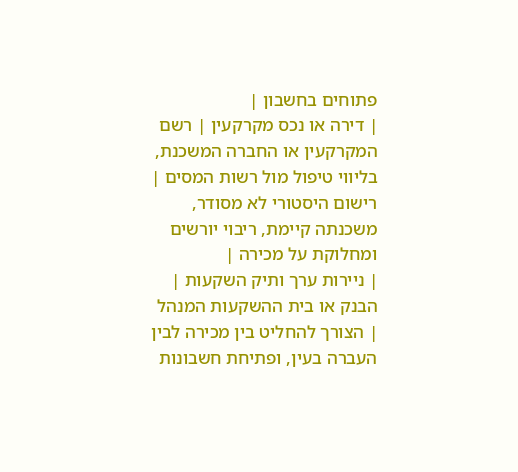פתוחים בחשבון |
| דירה או נכס מקרקעין | רשם המקרקעין או החברה המשכנת, בליווי טיפול מול רשות המסים | רישום היסטורי לא מסודר, משכנתה קיימת, ריבוי יורשים ומחלוקת על מכירה |
| ניירות ערך ותיק השקעות | הבנק או בית ההשקעות המנהל | הצורך להחליט בין מכירה לבין העברה בעין, ופתיחת חשבונות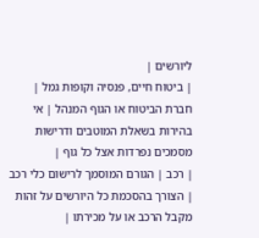ליורשים |
| ביטוח חיים, פנסיה וקופות גמל | חברת הביטוח או הגוף המנהל | אי בהירות בשאלת המוטבים ודרישות מסמכים נפרדות אצל כל גוף |
| רכב | הגורם המוסמך לרישום כלי רכב | הצורך בהסכמת כל היורשים על זהות מקבל הרכב או על מכירתו |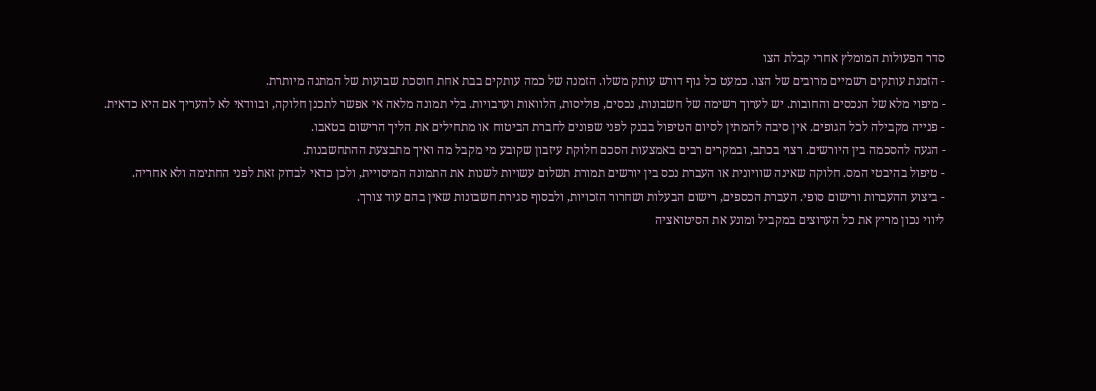סדר הפעולות המומלץ אחרי קבלת הצו
- הזמנת עותקים רשמיים מרובים של הצו. כמעט כל גוף דורש עותק משלו. הזמנה של כמה עותקים בבת אחת חוסכת שבועות של המתנה מיותרת.
- מיפוי מלא של הנכסים והחובות. יש לערוך רשימה של חשבונות, נכסים, פוליסות, הלוואות וערבויות. בלי תמונה מלאה אי אפשר לתכנן חלוקה, ובוודאי לא להעריך אם היא כדאית.
- פנייה מקבילה לכל הגופים. אין סיבה להמתין לסיום הטיפול בבנק לפני שפונים לחברת הביטוח או מתחילים את הליך הרישום בטאבו.
- הגעה להסכמה בין היורשים. רצוי בכתב, ובמקרים רבים באמצעות הסכם חלוקת עיזבון שקובע מי מקבל מה ואיך מתבצעת ההתחשבנות.
- טיפול בהיבטי המס. חלוקה שאינה שוויונית או העברת נכס בין יורשים תמורת תשלום עשויות לשנות את התמונה המיסויית, ולכן כדאי לבדוק זאת לפני החתימה ולא אחריה.
- ביצוע ההעברות ורישום סופי. העברת הכספים, רישום הבעלות ושחרור הזכויות, ולבסוף סגירת חשבונות שאין בהם עוד צורך.
ליווי נכון מריץ את כל הערוצים במקביל ומונע את הסיטואציה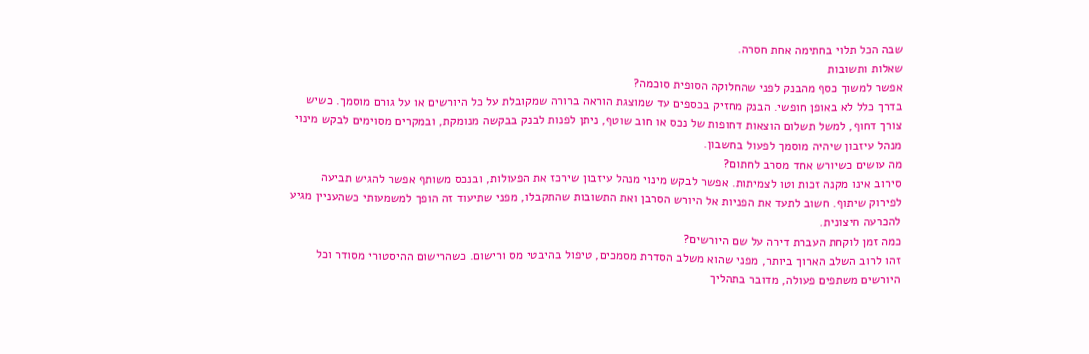שבה הכל תלוי בחתימה אחת חסרה.
שאלות ותשובות
אפשר למשוך כסף מהבנק לפני שהחלוקה הסופית סוכמה?
בדרך כלל לא באופן חופשי. הבנק מחזיק בכספים עד שמוצגת הוראה ברורה שמקובלת על כל היורשים או על גורם מוסמך. כשיש צורך דחוף, למשל תשלום הוצאות דחופות של נכס או חוב שוטף, ניתן לפנות לבנק בבקשה מנומקת, ובמקרים מסוימים לבקש מינוי מנהל עיזבון שיהיה מוסמך לפעול בחשבון.
מה עושים כשיורש אחד מסרב לחתום?
סירוב אינו מקנה זכות וטו לצמיתות. אפשר לבקש מינוי מנהל עיזבון שירכז את הפעולות, ובנכס משותף אפשר להגיש תביעה לפירוק שיתוף. חשוב לתעד את הפניות אל היורש הסרבן ואת התשובות שהתקבלו, מפני שתיעוד זה הופך למשמעותי כשהעניין מגיע להכרעה חיצונית.
כמה זמן לוקחת העברת דירה על שם היורשים?
זהו לרוב השלב הארוך ביותר, מפני שהוא משלב הסדרת מסמכים, טיפול בהיבטי מס ורישום. כשהרישום ההיסטורי מסודר וכל היורשים משתפים פעולה, מדובר בתהליך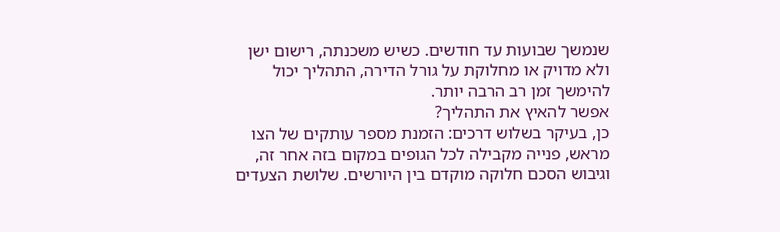שנמשך שבועות עד חודשים. כשיש משכנתה, רישום ישן ולא מדויק או מחלוקת על גורל הדירה, התהליך יכול להימשך זמן רב הרבה יותר.
אפשר להאיץ את התהליך?
כן, בעיקר בשלוש דרכים: הזמנת מספר עותקים של הצו מראש, פנייה מקבילה לכל הגופים במקום בזה אחר זה, וגיבוש הסכם חלוקה מוקדם בין היורשים. שלושת הצעדים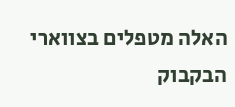האלה מטפלים בצווארי הבקבוק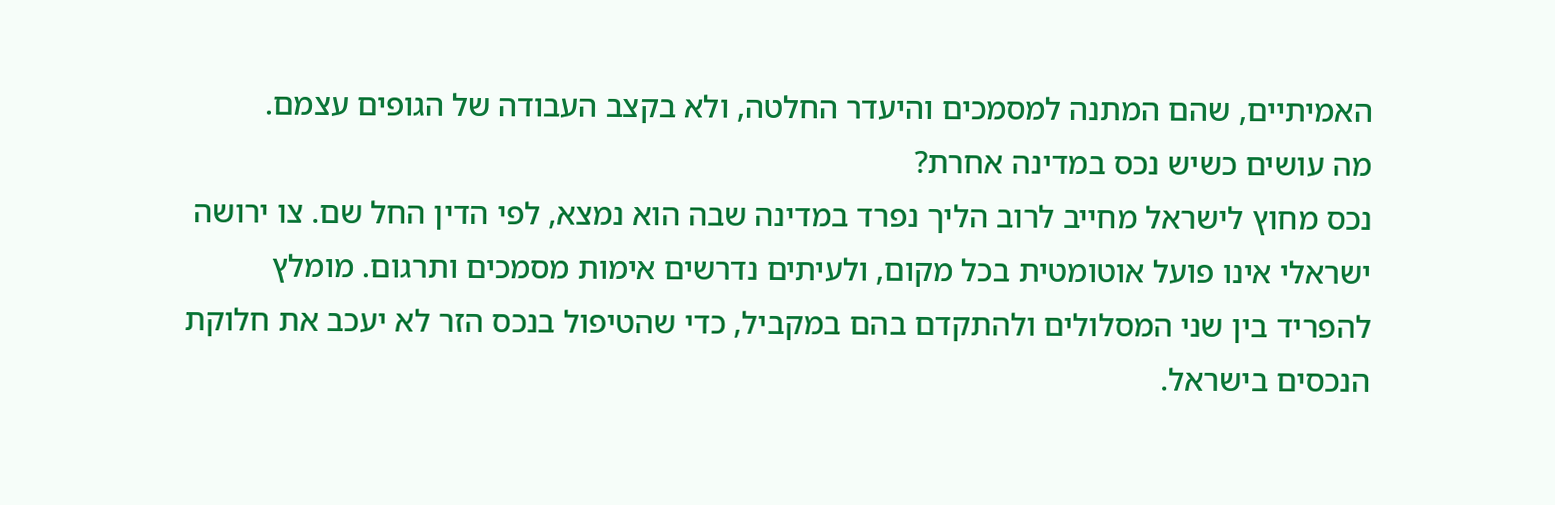האמיתיים, שהם המתנה למסמכים והיעדר החלטה, ולא בקצב העבודה של הגופים עצמם.
מה עושים כשיש נכס במדינה אחרת?
נכס מחוץ לישראל מחייב לרוב הליך נפרד במדינה שבה הוא נמצא, לפי הדין החל שם. צו ירושה ישראלי אינו פועל אוטומטית בכל מקום, ולעיתים נדרשים אימות מסמכים ותרגום. מומלץ להפריד בין שני המסלולים ולהתקדם בהם במקביל, כדי שהטיפול בנכס הזר לא יעכב את חלוקת הנכסים בישראל.